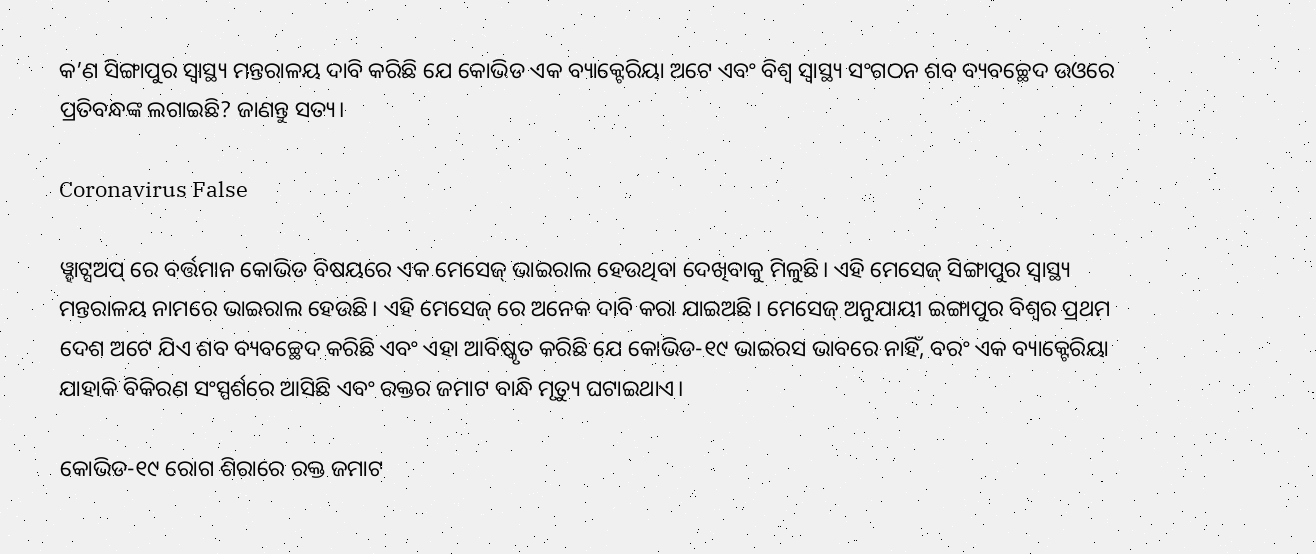କ’ଣ ସିଙ୍ଗାପୁର ସ୍ୱାସ୍ଥ୍ୟ ମନ୍ତରାଳୟ ଦାବି କରିଛି ଯେ କୋଭିଡ ଏକ ବ୍ୟାକ୍ଟେରିୟା ଅଟେ ଏବଂ ବିଶ୍ଵ ସ୍ୱାସ୍ଥ୍ୟ ସଂଗଠନ ଶବ ବ୍ୟବଚ୍ଛେଦ ଉଓରେ ପ୍ରତିବନ୍ଧଙ୍କ ଲଗାଇଛି? ଜାଣନ୍ତୁ ସତ୍ୟ।

Coronavirus False

ୱ୍ହାଟ୍ସଅପ୍ ରେ ବର୍ତ୍ତମାନ କୋଭିଡ ବିଷୟରେ ଏକ ମେସେଜ୍ ଭାଇରାଲ ହେଉଥିବା ଦେଖିବାକୁ ମିଳୁଛି। ଏହି ମେସେଜ୍ ସିଙ୍ଗାପୁର ସ୍ୱାସ୍ଥ୍ୟ ମନ୍ତରାଳୟ ନାମରେ ଭାଇରାଲ ହେଉଛି। ଏହି ମେସେଜ୍ ରେ ଅନେକ ଦାବି କରା ଯାଇଅଛି। ମେସେଜ୍ ଅନୁଯାୟୀ ଇଙ୍ଗାପୁର ବିଶ୍ଵର ପ୍ରଥମ ଦେଶ ଅଟେ ଯିଏ ଶବ ବ୍ୟବଚ୍ଛେଦ କରିଛି ଏବଂ ଏହା ଆବିଷ୍କୃତ କରିଛି ଯେ କୋଭିଡ-୧୯ ଭାଇରସ ଭାବରେ ନାହିଁ, ବରଂ ଏକ ବ୍ୟାକ୍ଟେରିୟା ଯାହାକି ବିକିରଣ ସଂସ୍ପର୍ଶରେ ଆସିଛି ଏବଂ ରକ୍ତର ଜମାଟ ବାନ୍ଧି ମୃତ୍ୟୁ ଘଟାଇଥାଏ।

କୋଭିଡ-୧୯ ରୋଗ ଶିରାରେ ରକ୍ତ ଜମାଟ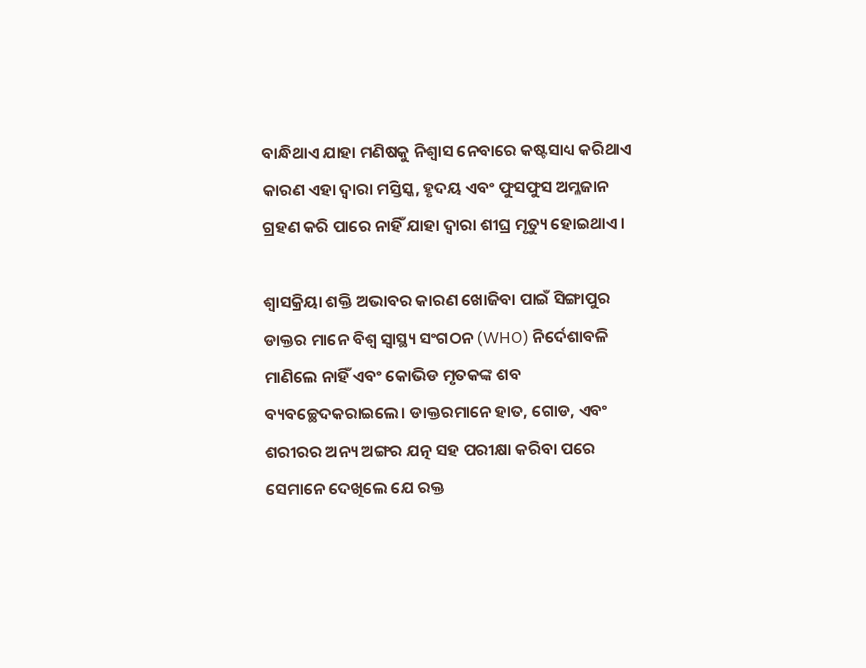ବାନ୍ଧିଥାଏ ଯାହା ମଣିଷକୁ ନିଶ୍ଵାସ ନେବାରେ କଷ୍ଟସାଧ୍ୟ କରିଥାଏ କାରଣ ଏହା ଦ୍ଵାରା ମସ୍ତିସ୍କ, ହୃଦୟ ଏବଂ ଫୁସଫୁସ ଅମ୍ଳଜାନ ଗ୍ରହଣ କରି ପାରେ ନାହିଁ ଯାହା ଦ୍ଵାରା ଶୀଘ୍ର ମୃତ୍ୟୁ ହୋଇଥାଏ।

ଶ୍ଵାସକ୍ରିୟା ଶକ୍ତି ଅଭାବର କାରଣ ଖୋଜିବା ପାଇଁ ସିଙ୍ଗାପୁର ଡାକ୍ତର ମାନେ ବିଶ୍ଵ ସ୍ୱାସ୍ଥ୍ୟ ସଂଗଠନ (WHO) ନିର୍ଦେଶାବଳି ମାଣିଲେ ନାହିଁ ଏବଂ କୋଭିଡ ମୃତକଙ୍କ ଶବ ବ୍ୟବଚ୍ଛେଦକରାଇଲେ। ଡାକ୍ତରମାନେ ହାତ, ଗୋଡ, ଏବଂ ଶରୀରର ଅନ୍ୟ ଅଙ୍ଗର ଯତ୍ନ ସହ ପରୀକ୍ଷା କରିବା ପରେ ସେମାନେ ଦେଖିଲେ ଯେ ରକ୍ତ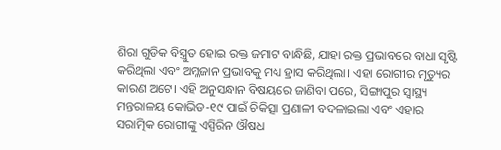ଶିରା ଗୁଡିକ ବିସ୍ତ୍ରୁତ ହୋଇ ରକ୍ତ ଜମାଟ ବାନ୍ଧିଛି, ଯାହା ରକ୍ତ ପ୍ରଭାବରେ ବାଧା ସୃଷ୍ଟି କରିଥିଲା ଏବଂ ଅମ୍ଳଜାନ ପ୍ରଭାବକୁ ମଧ୍ୟ ହ୍ରାସ କରିଥିଲା। ଏହା ରୋଗୀର ମୃତ୍ୟୁର କାରଣ ଅଟେ। ଏହି ଅନୁସନ୍ଧାନ ବିଷୟରେ ଜାଣିବା ପରେ, ସିଙ୍ଗାପୁର ସ୍ୱାସ୍ଥ୍ୟ ମନ୍ତରାଳୟ କୋଭିଡ-୧୯ ପାଇଁ ଚିକିତ୍ସା ପ୍ରଣାଳୀ ବଦଳାଇଲା ଏବଂ ଏହାର ସରାତ୍ମିକ ରୋଗୀଙ୍କୁ ଏସ୍ପିରିନ ଔଷଧ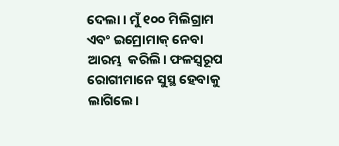ଦେଲା। ମୁଁ ୧୦୦ ମିଲିଗ୍ରାମ ଏବଂ ଇମ୍ରୋମାକ୍ ନେବା ଆରମ୍ଭ  କରିଲି। ଫଳସ୍ୱରୂପ ରୋଗୀମାନେ ସୁସ୍ଥ ହେବାକୁ ଲାଗିଲେ।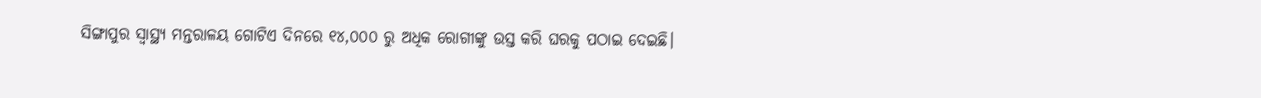ସିଙ୍ଗାପୁର ସ୍ୱାସ୍ଥ୍ୟ ମନ୍ତରାଳୟ ଗୋଟିଏ ଦିନରେ ୧୪,୦୦୦ ରୁ ଅଧିକ ରୋଗୀଙ୍କୁ ଉସ୍ତ କରି ଘରକୁ ପଠାଇ ଦେଇଛି।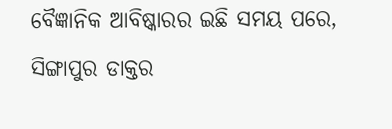ବୈଜ୍ଞାନିକ ଆବିଷ୍କାରର ଇଛି ସମୟ ପରେ, ସିଙ୍ଗାପୁର ଡାକ୍ତର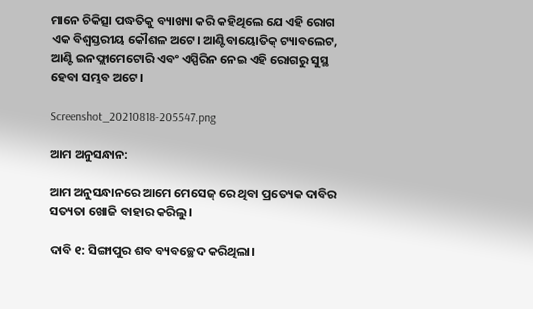ମାନେ ଚିକିତ୍ସା ପଦ୍ଧତିକୁ ବ୍ୟାଖ୍ୟା କରି କହିଥିଲେ ଯେ ଏହି ରୋଗ ଏକ ବିଶ୍ଵସ୍ତରୀୟ କୌଶଳ ଅଟେ। ଆଣ୍ଟିବାୟୋତିକ୍ ଟ୍ୟାବଲେଟ, ଆଣ୍ଟି ଇନଫ୍ଲାମେଟୋରି ଏବଂ ଏସ୍ପିରିନ ନେଇ ଏହି ରୋଗରୁ ସୁସ୍ଥ ହେବା ସମ୍ଭବ ଅଟେ।

Screenshot_20210818-205547.png

ଆମ ଅନୁସନ୍ଧାନ:

ଆମ ଅନୁସନ୍ଧାନରେ ଆମେ ମେସେଜ୍ ରେ ଥିବା ପ୍ରତ୍ୟେକ ଦାବିର ସତ୍ୟତା ଖୋଜି ବାହାର କରିଲୁ।

ଦାବି ୧: ସିଙ୍ଗାପୁର ଶବ ବ୍ୟବଚ୍ଛେଦ କରିଥିଲା।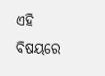ଏହି ବିଷୟରେ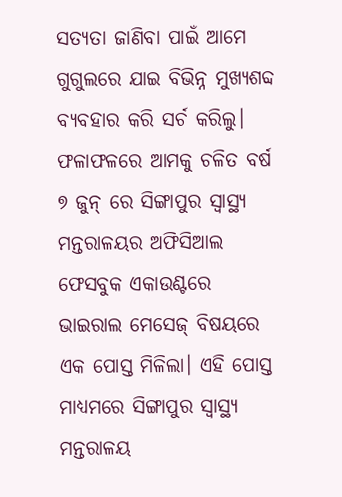ସତ୍ୟତା ଜାଣିବା ପାଇଁ ଆମେ ଗୁଗୁଲରେ ଯାଇ ବିଭିନ୍ନ ମୁଖ୍ୟଶବ୍ଦ ବ୍ୟବହାର କରି ସର୍ଚ କରିଲୁ। ଫଳାଫଳରେ ଆମକୁ ଚଳିତ ବର୍ଷ ୭ ଜୁନ୍ ରେ ସିଙ୍ଗାପୁର ସ୍ୱାସ୍ଥ୍ୟ ମନ୍ତରାଳୟର ଅଫିସିଆଲ ଫେସବୁକ ଏକାଉଣ୍ଟରେ ଭାଇରାଲ ମେସେଜ୍ ବିଷୟରେ ଏକ ପୋସ୍ତ ମିଳିଲା। ଏହି ପୋସ୍ତ ମାଧ୍ୟମରେ ସିଙ୍ଗାପୁର ସ୍ୱାସ୍ଥ୍ୟ ମନ୍ତରାଳୟ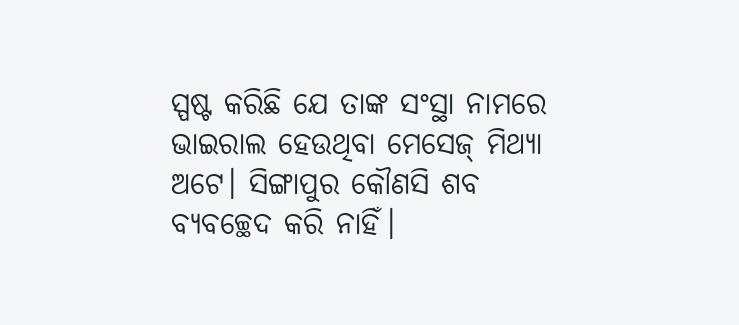ସ୍ପଷ୍ଟ କରିଛି ଯେ ତାଙ୍କ ସଂସ୍ଥା ନାମରେ ଭାଇରାଲ ହେଉଥିବା ମେସେଜ୍ ମିଥ୍ୟା ଅଟେ। ସିଙ୍ଗାପୁର କୌଣସି ଶବ ବ୍ୟବଚ୍ଛେଦ କରି ନାହିଁ।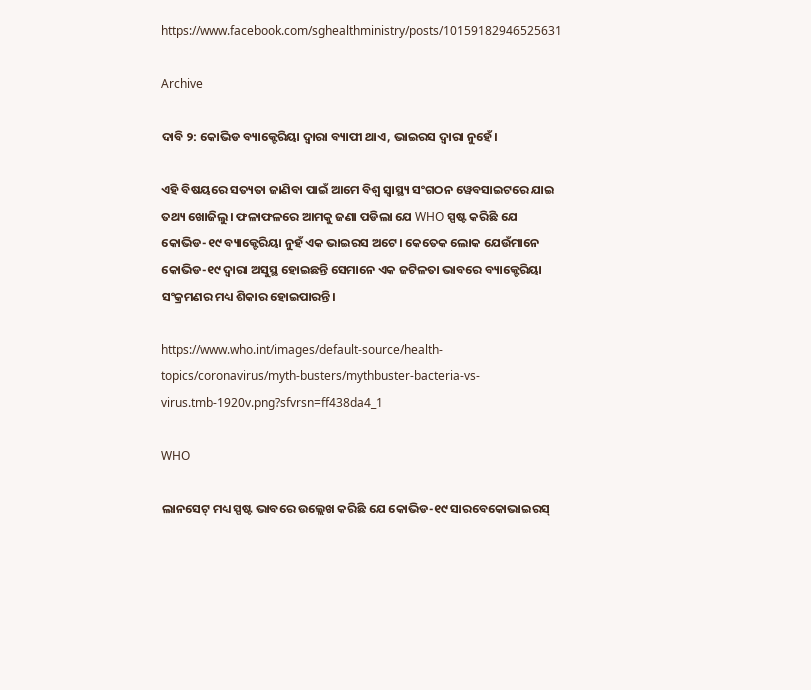https://www.facebook.com/sghealthministry/posts/10159182946525631

Archive

ଦାବି ୨: କୋଭିଡ ବ୍ୟାକ୍ଟେରିୟା ଦ୍ଵାରା ବ୍ୟାପୀ ଥାଏ, ଭାଇରସ ଦ୍ଵାରା ନୁହେଁ।

ଏହି ବିଷୟରେ ସତ୍ୟତା ଜାଣିବା ପାଇଁ ଆମେ ବିଶ୍ଵ ସ୍ୱାସ୍ଥ୍ୟ ସଂଗଠନ ୱେବସାଇଟରେ ଯାଇ ତଥ୍ୟ ଖୋଜିଲୁ। ଫଳାଫଳରେ ଆମକୁ ଜଣା ପଡିଲା ଯେ WHO ସ୍ପଷ୍ଟ କରିଛି ଯେ କୋଭିଡ-୧୯ ବ୍ୟାକ୍ଟେରିୟା ନୁହଁ ଏକ ଭାଇରସ ଅଟେ। କେତେକ ଲୋକ ଯେଉଁମାନେ କୋଭିଡ-୧୯ ଦ୍ଵାରା ଅସୁସ୍ଥ ହୋଇଛନ୍ତି ସେମାନେ ଏକ ଜଟିଳତା ଭାବରେ ବ୍ୟାକ୍ଟେରିୟା ସଂକ୍ରମଣର ମଧ୍ୟ ଶିକାର ହୋଇପାରନ୍ତି।

https://www.who.int/images/default-source/health-topics/coronavirus/myth-busters/mythbuster-bacteria-vs-virus.tmb-1920v.png?sfvrsn=ff438da4_1

WHO

ଲାନସେଟ୍ ମଧ୍ୟ ସ୍ପଷ୍ଟ ଭାବରେ ଉଲ୍ଲେଖ କରିଛି ଯେ କୋଭିଡ-୧୯ ସାରବେକୋଭାଇରସ୍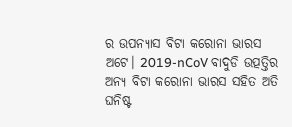ର ଉପନ୍ୟାସ ବିଟା କରୋନା ଭାରସ ଅଟେ। 2019-nCoV ବାଦୁଡି ଉତ୍ପତ୍ତିର ଅନ୍ୟ ବିଟା କରୋନା ଭାରସ ସହିତ ଅତି ଘନିଷ୍ଟ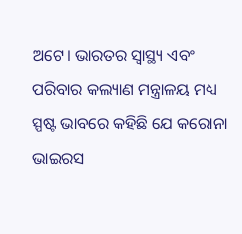ଅଟେ। ଭାରତର ସ୍ୱାସ୍ଥ୍ୟ ଏବଂ ପରିବାର କଲ୍ୟାଣ ମନ୍ତ୍ରାଳୟ ମଧ୍ୟ ସ୍ପଷ୍ଟ ଭାବରେ କହିଛି ଯେ କରୋନା ଭାଇରସ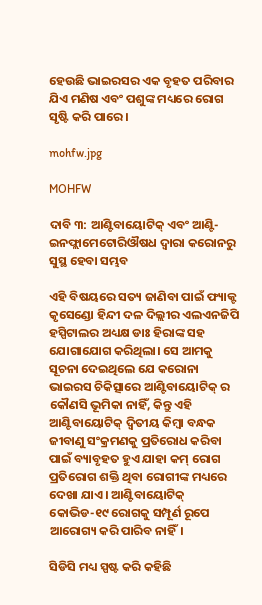ହେଉଛି ଭାଇରସର ଏକ ବୃହତ ପରିବାର ଯିଏ ମଣିଷ ଏବଂ ପଶୁଙ୍କ ମଧ୍ୟରେ ରୋଗ ସୃଷ୍ଟି କରି ପାରେ।

mohfw.jpg

MOHFW

ଦାବି ୩: ଆଣ୍ଟିବାୟୋଟିକ୍ ଏବଂ ଆଣ୍ଟି-ଇନଫ୍ଲାମେଟୋରିଔଷଧ ଦ୍ଵାରା କରୋନରୁ ସୁସ୍ଥ ହେବା ସମ୍ଭବ

ଏହି ବିଷୟରେ ସତ୍ୟ ଜାଣିବା ପାଇଁ ଫ୍ୟାକ୍ଟ କୃସେଣ୍ଡୋ ହିନ୍ଦୀ ଦଳ ଦିଲ୍ଲୀର ଏଲଏନଜିପି ହସ୍ପିଟାଲର ଅଧ୍ୟକ୍ଷ ଡାଃ ହିରାଙ୍କ ସହ ଯୋଗାଯୋଗ କରିଥିଲା। ସେ ଆମକୁ ସୂଚନା ଦେଇଥିଲେ ଯେ କରୋନା ଭାଇରସ ଚିକିତ୍ସାରେ ଆଣ୍ଟିବାୟୋଟିକ୍ ର କୌଣସି ଭୂମିକା ନାହିଁ, କିନ୍ତୁ ଏହି ଆଣ୍ଟିବାୟୋଟିକ୍ ଦ୍ଵିତୀୟ କିମ୍ବା ବନ୍ଧକ ଜୀବାଣୁ ସଂକ୍ରମଣକୁ ପ୍ରତିରୋଧ କରିବା ପାଇଁ ବ୍ୟାବୃହତ ହୁଏ ଯାହା କମ୍ ରୋଗ ପ୍ରତିରୋଗ ଶକ୍ତି ଥିବା ରୋଗୀଙ୍କ ମଧ୍ୟରେ ଦେଖା ଯାଏ। ଆଣ୍ଟିବାୟୋଟିକ୍ କୋଭିଡ-୧୯ ରୋଗକୁ ସମ୍ପୂର୍ଣ ରୂପେ ଆରୋଗ୍ୟ କରି ପାରିବ ନାହିଁ।

ସିଡିସି ମଧ୍ୟ ସ୍ପଷ୍ଟ କରି କହିଛି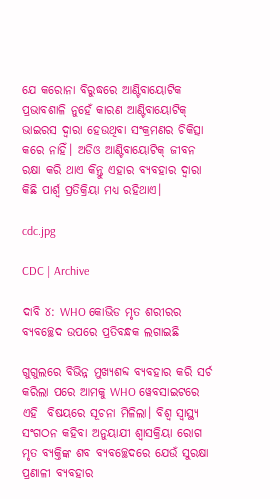ଯେ କରୋନା ବିରୁଦ୍ଧରେ ଆଣ୍ଟିବାୟୋଟିକ ପ୍ରଭାବଶାଳି ନୁହେଁ କାରଣ ଆଣ୍ଟିବାୟୋଟିକ୍ ଭାଇରସ ଦ୍ଵାରା ହେଉଥିବା ସଂକ୍ରମଣର ଚିକିତ୍ସା କରେ ନାହିଁ। ଅଡିଓ ଆଣ୍ଟିବାୟୋଟିକ୍ ଜୀବନ ରକ୍ଷା କରି ଥାଏ କିନ୍ତୁ ଏହାର ବ୍ୟବହାର ଦ୍ଵାରା କିଛି ପାର୍ଶ୍ଵ ପ୍ରତିକ୍ରିୟା ମଧ୍ୟ ରହିଥାଏ।

cdc.jpg

CDC | Archive

ଦାବି ୪: WHO କୋଭିଡ ମୃତ ଶରୀରର ବ୍ୟବଚ୍ଛେଦ ଉପରେ ପ୍ରତିବନ୍ଧକ ଲଗାଇଛି

ଗୁଗୁଲରେ ବିଭିନ୍ନ ମୁଖ୍ୟଶବ୍ଦ ବ୍ୟବହାର କରି ସର୍ଚ କରିଲା ପରେ ଆମକୁ WHO ୱେବସାଇଟରେ ଏହି  ବିଷୟରେ ସୂଚନା ମିଳିଲା। ବିଶ୍ଵ ସ୍ୱାସ୍ଥ୍ୟ ସଂଗଠନ କହିବା ଅନୁୟାଯୀ ଶ୍ଵାସକ୍ରିୟା ରୋଗ ମୃତ ବ୍ୟକ୍ତିଙ୍କ ଶବ ବ୍ୟବଚ୍ଛେଦରେ ଯେଉଁ ସୁରକ୍ଷା ପ୍ରଣାଳୀ ବ୍ୟବହାର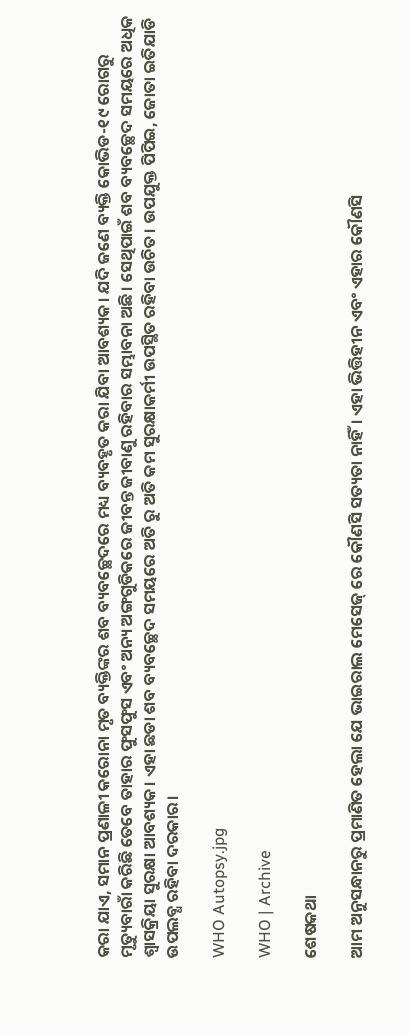କରା ଯାଏ, ସମାନ ପ୍ରଣାଳୀ କରୋନା ମୃତ ବ୍ୟକ୍ତିଙ୍କର ଶବ ବ୍ୟବଚ୍ଛେଦରେ ମଧ୍ୟ ବ୍ୟବହୃତ କରା ଯିବା ଆବଶ୍ୟକ। ଯଦି ଜଣେ ବ୍ୟକ୍ତି କୋଭିଡ-୧୯ ରୋଗରୁ ମୃତ୍ୟୁବାରାଁ କରିଛି ତେବେ ତାହାର ଫୁସଫୁସ ଏବଂ ଅନ୍ୟ ଅଙ୍ଗଗୁଡିକରେ ଜୀବନ୍ତ ଜୀବାଣୁ ରହିବାର ସମ୍ଭାବନା ଅଛି। ସେଥିପାଇଁ ଶବ ବ୍ୟବଚ୍ଛେଦ ସମୟରେ ଅଧିକ ଶ୍ଵାସକ୍ରିୟା ସୁରକ୍ଷା ଆବଶ୍ୟକ। ଏହା ଛଡା ଶବ ବ୍ୟବଚ୍ଛେଦ ସମୟରେ ଅତି ରୁ ଅତି କମ ସୁରକ୍ଷାକର୍ମୀ ଉପସ୍ଥିତ ରହିବା ଉଚିତ। ଉପଯୁକ୍ତ ପିପିଇ, ଜୋତା ଇତିଯାଡି ଉପଲବ୍ଧ ରହିବା ଦରକାର।

WHO Autopsy.jpg

WHO | Archive

ଶେଷକଥା

ଆମ ଅନୁସନ୍ଧାନରୁ ପ୍ରମାଣିତ ହେଲା ଯେ ଭାଇରାଲ ମେସେଜ୍ ରେ କୌଣସି ସତ୍ୟତା ନାହିଁ। ଏହା ଭିତ୍ତିହୀନ ଏବଂ ଏହାର କୌଣସି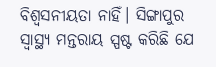ବିଶ୍ଵସନୀୟତା ନାହିଁ। ସିଙ୍ଗାପୁର ସ୍ୱାସ୍ଥ୍ୟ ମନ୍ତରାୟ ସ୍ପଷ୍ଟ କରିଛି ଯେ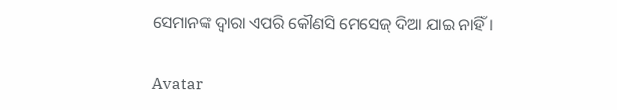ସେମାନଙ୍କ ଦ୍ଵାରା ଏପରି କୌଣସି ମେସେଜ୍ ଦିଆ ଯାଇ ନାହିଁ।

Avatar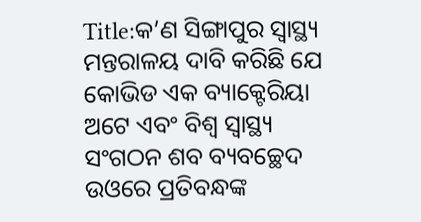Title:କ’ଣ ସିଙ୍ଗାପୁର ସ୍ୱାସ୍ଥ୍ୟ ମନ୍ତରାଳୟ ଦାବି କରିଛି ଯେ କୋଭିଡ ଏକ ବ୍ୟାକ୍ଟେରିୟା ଅଟେ ଏବଂ ବିଶ୍ଵ ସ୍ୱାସ୍ଥ୍ୟ ସଂଗଠନ ଶବ ବ୍ୟବଚ୍ଛେଦ ଉଓରେ ପ୍ରତିବନ୍ଧଙ୍କ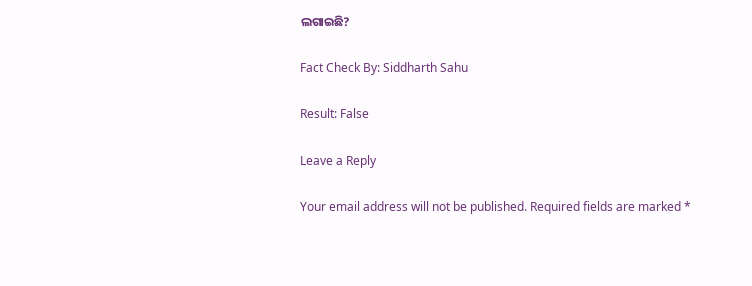ଲଗାଇଛି?

Fact Check By: Siddharth Sahu

Result: False

Leave a Reply

Your email address will not be published. Required fields are marked *